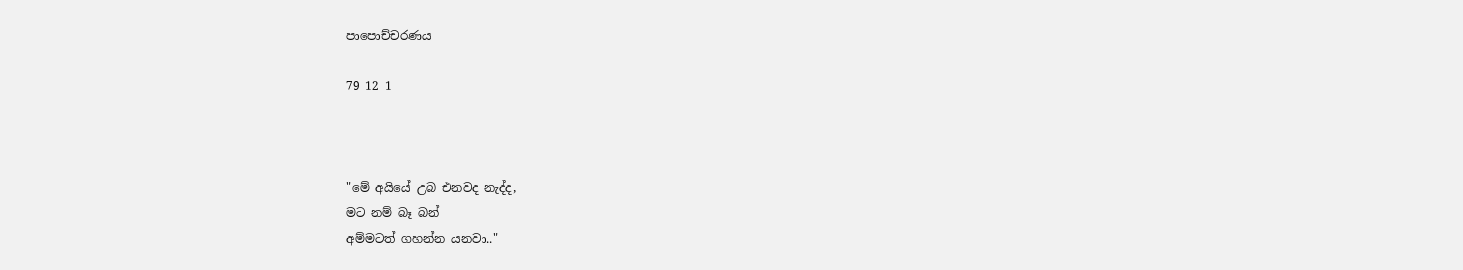පාපොච්චරණය

79 12 1



"මේ අයියේ උබ එනවද නැද්ද,
මට නම් බෑ බන්
අම්මටත් ගහන්න යනවා.."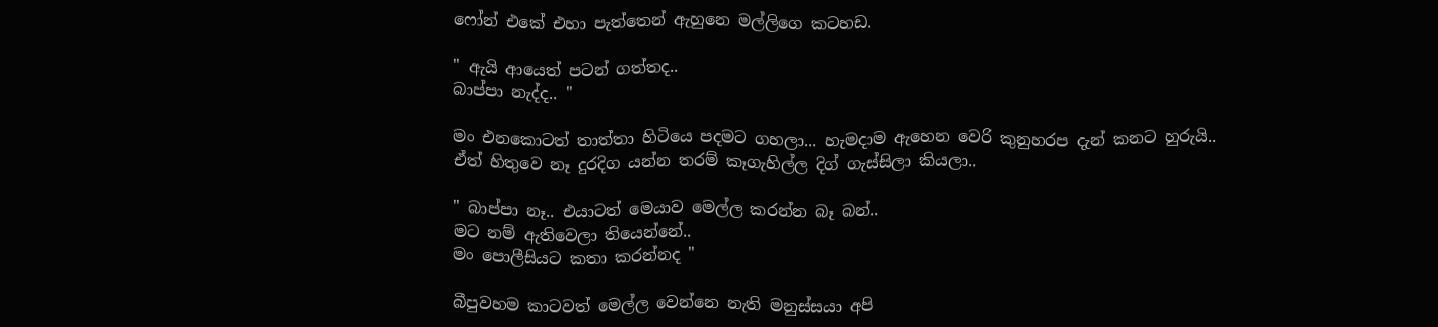ෆෝන් එකේ එහා පැත්තෙන් ඇහුනෙ මල්ලිගෙ කටහඩ.

" ඇයි ආයෙත් පටන් ගත්තද..
බාප්පා නැද්ද.. "

මං එනකොටත් තාත්තා හිටියෙ පදමට ගහලා... හැමදාම ඇහෙන වෙරි කුනුහරප දැන් කනට හුරුයි..
ඒත් හිතුවෙ නෑ දුරදිග යන්න තරම් කෑගැහිල්ල දිග් ගැස්සිලා කියලා..

" බාප්පා නෑ.. එයාටත් මෙයාව මෙල්ල කරන්න බෑ බන්..
මට නම් ඇතිවෙලා තියෙන්නේ..
මං පොලීසියට කතා කරන්නද "

බීපුවහම කාටවත් මෙල්ල වෙන්නෙ නැති මනුස්සයා අපි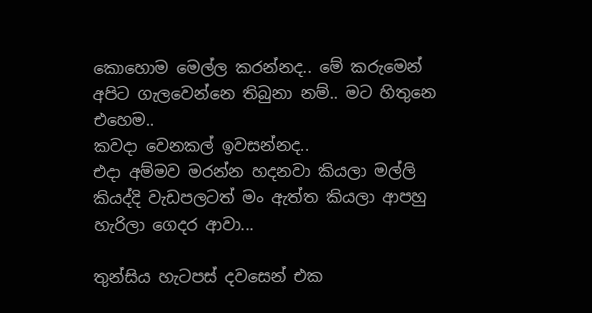කොහොම මෙල්ල කරන්නද.. මේ කරුමෙන් අපිට ගැලවෙන්නෙ තිබුනා නම්.. මට හිතුනෙ එහෙම..
කවදා වෙනකල් ඉවසන්නද..
එදා අම්මව මරන්න හදනවා කියලා මල්ලි කියද්දි වැඩපලටත් මං ඇත්ත කියලා ආපහු හැරිලා ගෙදර ආවා...

තුන්සිය හැටපස් දවසෙන් එක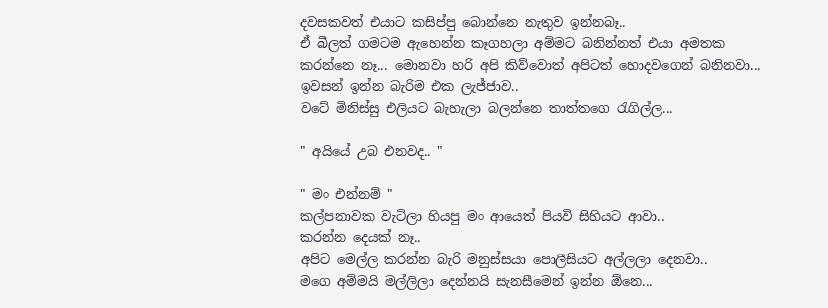දවසකවත් එයාට කසිප්පු බොන්නෙ නැතුව ඉන්නබෑ..
ඒ බීලත් ගමටම ඇහෙන්න කෑගහලා අම්මට බනින්නත් එයා අමතක කරන්නෙ නෑ... මොනවා හරි අපි කිව්වොත් අපිටත් හොදවගෙන් බනිනවා...
ඉවසන් ඉන්න බැරිම එක ලැජ්ජාව..
වටේ මිනිස්සු එලියට බැහැලා බලන්නෙ තාත්තගෙ රැගිල්ල...

" අයියේ උබ එනවද.. "

" මං එන්නම් "
කල්පනාවක වැටිලා හියපු මං ආයෙත් පියවි සිහියට ආවා..
කරන්න දෙයක් නෑ..
අපිට මෙල්ල කරන්න බැරි මනුස්සයා පොලීසියට අල්ලලා දෙනවා..
මගෙ අම්මයි මල්ලිලා දෙන්නයි සැනසීමෙන් ඉන්න ඕනෙ...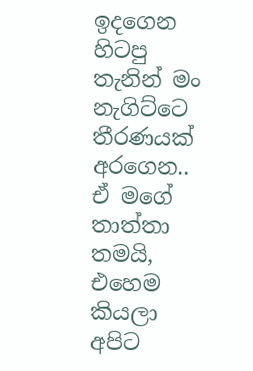ඉදගෙන හිටපු තැනින් මං නැගිට්ටෙ තීරණයක් අරගෙන..
ඒ මගේ තාත්තා තමයි,
එහෙම කියලා අපිට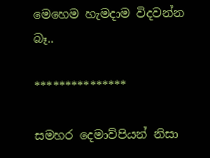මෙහෙම හැමදාම විදවන්න බෑ..

***************

සමහර දෙමාව්පියන් නිසා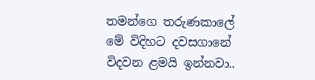තමන්ගෙ තරුණකාලේ මේ විදිහට දවසගානේ විදවන ළමයි ඉන්නවා..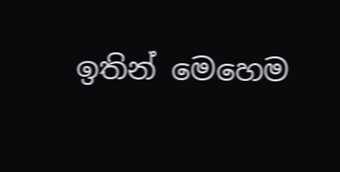ඉතින් මෙහෙම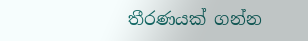තීරණයක් ගන්න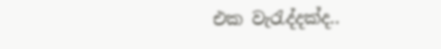එක වැරැද්දක්ද..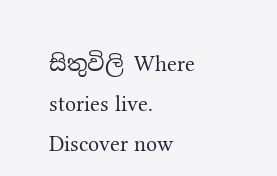සිතුවිලි Where stories live. Discover now